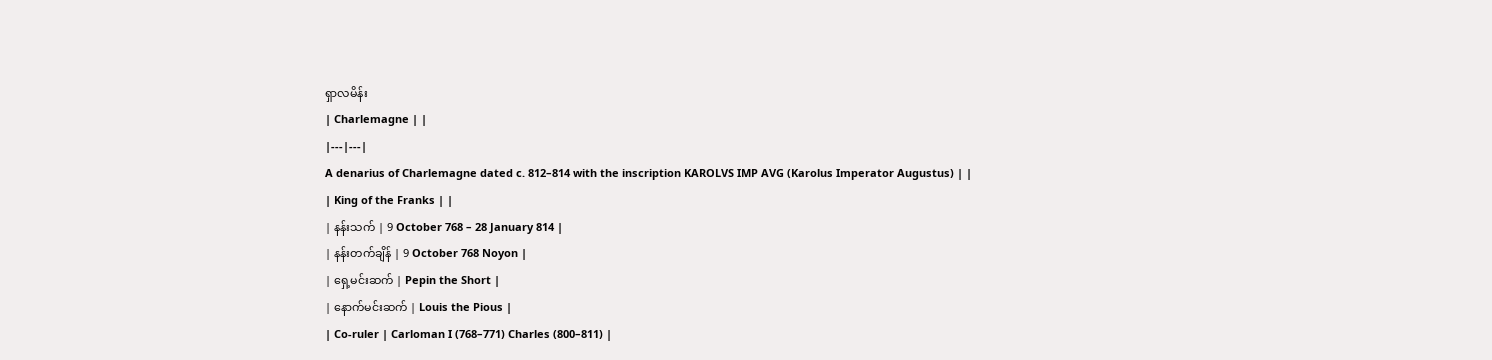ရှာလမိန်း
| Charlemagne | |
|---|---|
A denarius of Charlemagne dated c. 812–814 with the inscription KAROLVS IMP AVG (Karolus Imperator Augustus) | |
| King of the Franks | |
| နန်းသက် | 9 October 768 – 28 January 814 |
| နန်းတက်ချိန် | 9 October 768 Noyon |
| ရှေ့မင်းဆက် | Pepin the Short |
| နောက်မင်းဆက် | Louis the Pious |
| Co-ruler | Carloman I (768–771) Charles (800–811) |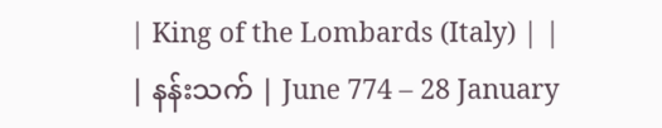| King of the Lombards (Italy) | |
| နန်းသက် | June 774 – 28 January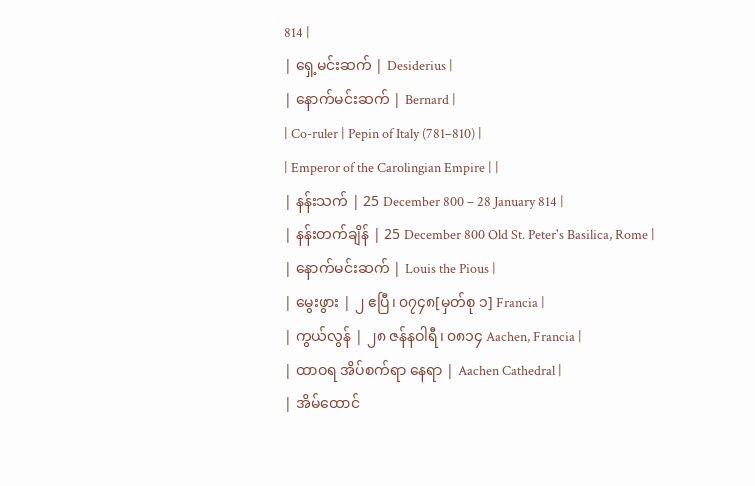814 |
| ရှေ့မင်းဆက် | Desiderius |
| နောက်မင်းဆက် | Bernard |
| Co-ruler | Pepin of Italy (781–810) |
| Emperor of the Carolingian Empire | |
| နန်းသက် | 25 December 800 – 28 January 814 |
| နန်းတက်ချိန် | 25 December 800 Old St. Peter's Basilica, Rome |
| နောက်မင်းဆက် | Louis the Pious |
| မွေးဖွား | ၂ ဧပြီ၊ ၀၇၄၈[မှတ်စု ၁] Francia |
| ကွယ်လွန် | ၂၈ ဇန်နဝါရီ၊ ၀၈၁၄ Aachen, Francia |
| ထာဝရ အိပ်စက်ရာ နေရာ | Aachen Cathedral |
| အိမ်ထောင်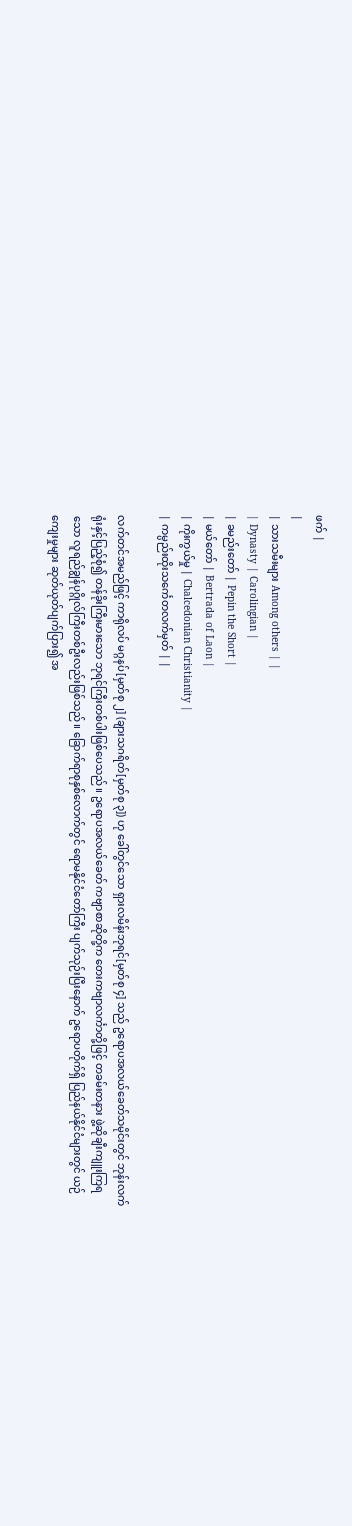ဖက် |
|
| သားသမီးများ Among others | |
| Dynasty | Carolingian |
| ခမည်းတော် | Pepin the Short |
| မယ်တော် | Bertrada of Laon |
| ကိုးကွယ်မှု | Chalcedonian Christianity |
| ကမ္ပည်းထိုးသင်္ကေတလက်မှတ် | |

လက်တင်အမည်ဖြင့် ကာရိုလပ် မဂ္ဂနပ်[မှတ်စု ၂] (ချားသဂရိတ်[မှတ်စု ၃]) ဟု ခေါ်တွင်သော ရှားလမိန်းဘုရင်[မှတ်စု ၄] သည် ဥရောပအလယ်ခေတ်သမိုင်းတွင် ဘုန်းလက်ရုံးနှင့်ပြည့်စုံ၍ တန်ခိုးကြီးမားသော ဘုရင်ကြီးတစ်ပါးဖြစ်ပေသည်။ ဥရောပအလယ်ခေတ် ကဗျာစာဆိုတို့က တေးကဗျာလင်္ကာတို့ဖြင့် တခမ်းတနား ဖွဲ့ဆိုချီးကျူးကြရသော လူရည်ချွန်ပုဂ္ဂိုလ်ကြီးတစ်ဦးလည်းဖြစ်သည်။ ခြောက်ရာစုနှစ်လောက်တွင် ရောမနိုင်ငံတော်ကြီး ပျက်သုဉ်းပြီးနောက် ဥရောပတိုက်ရှိ ပြည်နယ်နိုင်ငံများတွင် ယဉ်ကျေးမှုများ ဆုတ်ယုတ်ပျက်ပြား၍ အ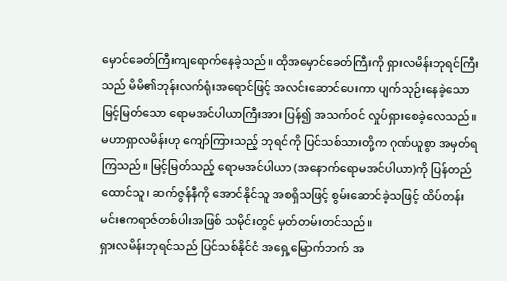မှောင်ခေတ်ကြီးကျရောက်နေခဲ့သည်။ ထိုအမှောင်ခေတ်ကြီးကို ရှားလမိန်းဘုရင်ကြီးသည် မိမိ၏ဘုန်းလက်ရုံးအရောင်ဖြင့် အလင်းဆောင်ပေးကာ ပျက်သုဉ်းနေခဲ့သော မြင့်မြတ်သော ရောမအင်ပါယာကြီးအား ပြန်၍ အသက်ဝင် လှုပ်ရှားစေခဲ့လေသည်။
မဟာရှာလမိန်းဟု ကျော်ကြားသည့် ဘုရင်ကို ပြင်သစ်သားတို့က ဂုဏ်ယူစွာ အမှတ်ရကြသည်။ မြင့်မြတ်သည့် ရောမအင်ပါယာ (အနောက်ရောမအင်ပါယာ)ကို ပြန်တည်ထောင်သူ၊ ဆက်ဇွန်နီကို အောင်နိုင်သူ အစရှိသဖြင့် စွမ်းဆောင်ခဲ့သဖြင့် ထိပ်တန်းမင်းဧကရာဇ်တစ်ပါးအဖြစ် သမိုင်းတွင် မှတ်တမ်းတင်သည်။
ရှားလမိန်းဘုရင်သည် ပြင်သစ်နိုင်ငံ အရှေ့မြောက်ဘက် အ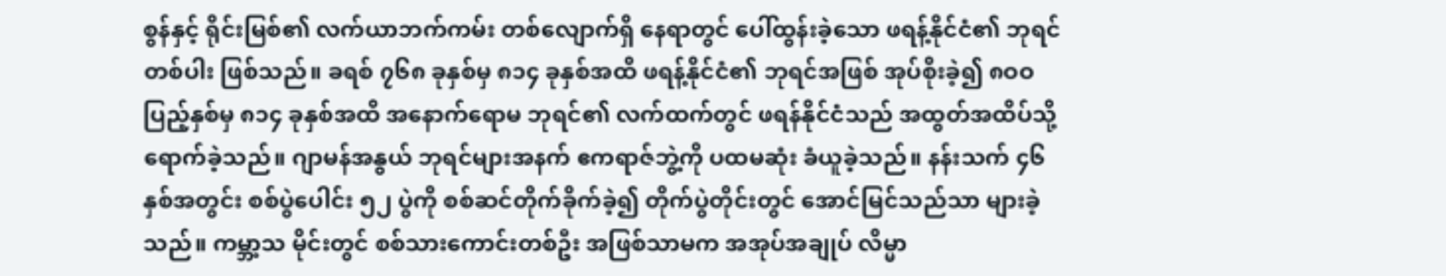စွန်နှင့် ရိုင်းမြစ်၏ လက်ယာဘက်ကမ်း တစ်လျောက်ရှိ နေရာတွင် ပေါ်ထွန်းခဲ့သော ဖရန့်နိုင်ငံ၏ ဘုရင်တစ်ပါး ဖြစ်သည်။ ခရစ် ၇၆၈ ခုနှစ်မှ ၈၁၄ ခုနှစ်အထိ ဖရန့်နိုင်ငံ၏ ဘုရင်အဖြစ် အုပ်စိုးခဲ့၍ ၈ဝဝ ပြည့်နှစ်မှ ၈၁၄ ခုနှစ်အထိ အနောက်ရောမ ဘုရင်၏ လက်ထက်တွင် ဖရန်နိုင်ငံသည် အထွတ်အထိပ်သို့ ရောက်ခဲ့သည်။ ဂျာမန်အနွယ် ဘုရင်များအနက် ဧကရာဇ်ဘွဲ့ကို ပထမဆုံး ခံယူခဲ့သည်။ နန်းသက် ၄၆ နှစ်အတွင်း စစ်ပွဲပေါင်း ၅၂ ပွဲကို စစ်ဆင်တိုက်ခိုက်ခဲ့၍ တိုက်ပွဲတိုင်းတွင် အောင်မြင်သည်သာ များခဲ့သည်။ ကမ္ဘာ့သ မိုင်းတွင် စစ်သားကောင်းတစ်ဦး အဖြစ်သာမက အအုပ်အချုပ် လိမ္မာ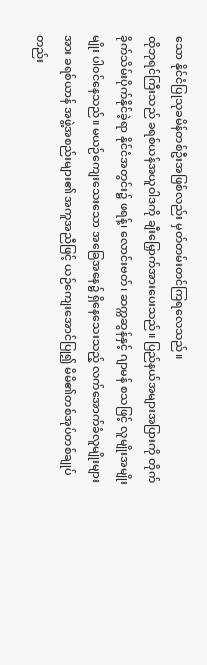သော နိုင်ငံပြုသုခမိန်တစ်ဦးအဖြစ်လည်း မှတ်တမ်းတင်ကြရလေသည်။
ထိုဘုရင်ကြီးသည် ခရစ်ယန်အယူဝါဒကို ချီးမြှောက်အားပေးသည်။ ပြည်နယ်အများအပြားကို တိုက်ခိုက်သိမ်းပိုက်နိုင်ခဲ့ရာ နိုင်ငံအတွင်း၌ ဖရန့်၊ လောင်းဗတ်၊ ဆက္ကဆွန်နှင့် ဂျာမန် စသဖြင့် လူမျိုးအမျိုးမျိုး ပါဝင်နေသည်။ မယဉ်ကျေးသေးသော အခြေအနေ၌ ရှိနေသေးသည့် လက်အောက်ခံလူမျိုးများအား ခရစ်ယာန် အဖွဲ့အစည်းများ၏ အကူအညီဖြင့် ယဉ်ကျေးအောင်ပြု၍ မိမိ၏တစ်အုပ်တစ်ချုပ်တည်း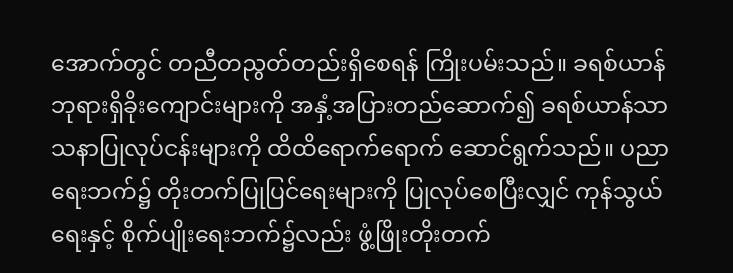အောက်တွင် တညီတညွတ်တည်းရှိစေရန် ကြိုးပမ်းသည်။ ခရစ်ယာန်ဘုရားရှိခိုးကျောင်းများကို အနှံ့အပြားတည်ဆောက်၍ ခရစ်ယာန်သာသနာပြုလုပ်ငန်းများကို ထိထိရောက်ရောက် ဆောင်ရွက်သည်။ ပညာရေးဘက်၌ တိုးတက်ပြုပြင်ရေးများကို ပြုလုပ်စေပြီးလျှင် ကုန်သွယ်ရေးနှင့် စိုက်ပျိုးရေးဘက်၌လည်း ဖွံ့ဖြိုးတိုးတက်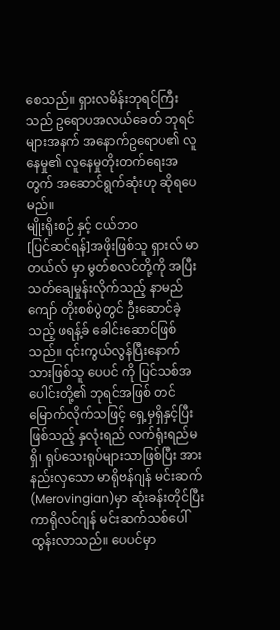စေသည်။ ရှားလမိန်းဘုရင်ကြီးသည် ဥရောပအလယ်ခေတ် ဘုရင်များအနက် အနောက်ဥရောပ၏ လူနေမှု၏ လူနေမှုတိုးတက်ရေးအတွက် အဆောင်ရွက်ဆုံးဟု ဆိုရပေမည်။
မျိုးရိုးစဉ် နှင့် ငယ်ဘဝ
[ပြင်ဆင်ရန်]အဖိုးဖြစ်သူ ရှားလ် မာတယ်လ် မှာ မွတ်စလင်တို့ကို အပြီးသတ်ချေမှုန်းလိုက်သည့် နာမည်ကျော် တိုးစစ်ပွဲတွင် ဦးဆောင်ခဲ့သည့် ဖရန့်ခ် ခေါင်းဆောင်ဖြစ်သည်။ ၎င်းကွယ်လွန်ပြီးနောက် သားဖြစ်သူ ပေပင် ကို ပြင်သစ်အပေါင်းတို့၏ ဘုရင်အဖြစ် တင်မြောက်လိုက်သဖြင့် ရှေ့မှရှိနှင့်ပြီးဖြစ်သည့် နှလုံးရည် လက်ရုံးရည်မရှိ၊ ရုပ်သေးရုပ်များသာဖြစ်ပြီး အားနည်းလှသော မာရိုဗန်ဂျန် မင်းဆက်(Merovingian)မှာ ဆုံးခန်းတိုင်ပြီး ကာရိုလင်ဂျန် မင်းဆက်သစ်ပေါ်ထွန်းလာသည်။ ပေပင်မှာ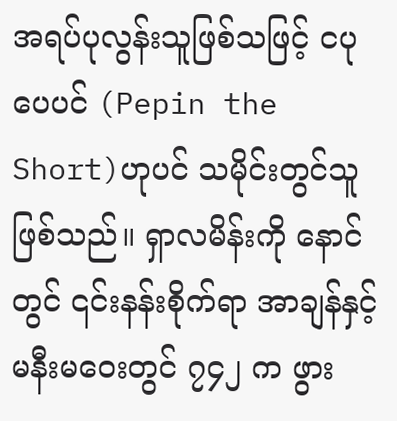အရပ်ပုလွန်းသူဖြစ်သဖြင့် ငပုပေပင် (Pepin the Short)ဟုပင် သမိုင်းတွင်သူဖြစ်သည်။ ရှာလမိန်းကို နောင်တွင် ၎င်းနန်းစိုက်ရာ အာချန်နှင့် မနီးမဝေးတွင် ၇၄၂ က ဖွား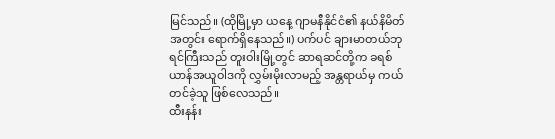မြင်သည်။ (ထိုမြို့မှာ ယနေ့ ဂျာမနီနိုင်ငံ၏ နယ်နိမိတ်အတွင်း ရောက်ရှိနေသည်။) ပက်ပင် ချားမာတယ်ဘုရင်ကြီးသည် တူးဝါးမြို့တွင် ဆာရဆင်တို့က ခရစ်ယာန်အယူဝါဒကို လွှမ်းမိုးလာမည့် အန္တရာယ်မှ ကယ်တင်ခဲ့သူ ဖြစ်လေသည်။
ထီးနန်း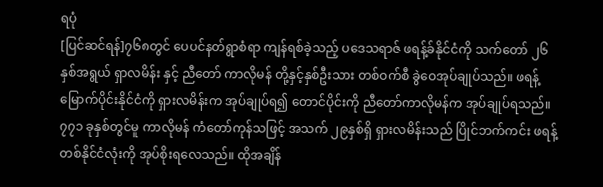ရပုံ
[ပြင်ဆင်ရန်]၇၆၈တွင် ပေပင်နတ်ရွာစံရာ ကျန်ရစ်ခဲ့သည့် ပဒေသရာဇ် ဖရန့်ခ်နိုင်ငံကို သက်တော် ၂၆ နှစ်အရွယ် ရှာလမိန်း နှင့် ညီတော် ကာလိုမန် တို့နှင့်နှစ်ဦးသား တစ်ဝက်စီ ခွဲဝေအုပ်ချုပ်သည်။ ဖရန့်မြောက်ပိုင်းနိုင်ငံကို ရှားလမိန်းက အုပ်ချုပ်ရ၍ တောင်ပိုင်းကို ညီတော်ကာလိုမန်က အုပ်ချုပ်ရသည်။ ၇၇၁ ခုနှစ်တွင်မူ ကာလိုမန် ကံတော်ကုန်သဖြင့် အသက် ၂၉နှစ်ရှိ ရှားလမိန်းသည် ပြိုင်ဘက်ကင်း ဖရန့် တစ်နိုင်ငံလုံးကို အုပ်စိုးရလေသည်။ ထိုအချိန်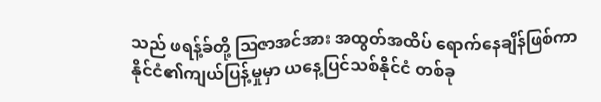သည် ဖရန့်ခ်တို့ ဩဇာအင်အား အထွတ်အထိပ် ရောက်နေချိန်ဖြစ်ကာ နိုင်ငံ၏ကျယ်ပြန့်မှုမှာ ယနေ့ပြင်သစ်နိုင်ငံ တစ်ခု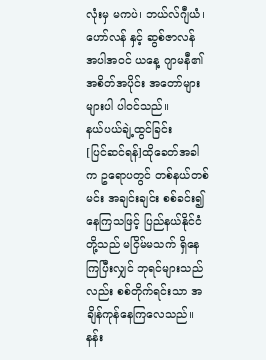လုံးမှ မကပဲ၊ ဘယ်လ်ဂျီယံ၊ ဟော်လန် နှင့် ဆွစ်ဇာလန် အပါအဝင် ယနေ့ ဂျာမနီ၏ အစိတ်အပိုင်း အတော်များများပါ ပါဝင်သည်။
နယ်ပယ်ချဲ့ထွင်ခြင်း
[ပြင်ဆင်ရန်]ထိုခေတ်အခါက ဥရောပတွင် တစ်နယ်တစ်မင်း အချင်းချင်း စစ်ခင်း၍ နေကြသဖြင့် ပြည်နယ်နိုင်ငံတို့သည် မငြိမ်မသက် ရှိနေကြပြီးလျှင် ဘုရင်များသည်လည်း စစ်တိုက်ရင်းသာ အချိန်ကုန်နေကြလေသည်။
နန်း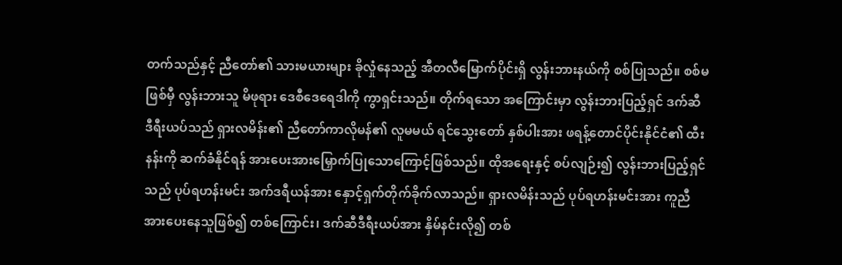တက်သည်နှင့် ညီတော်၏ သားမယားများ ခိုလှုံနေသည့် အီတလီမြောက်ပိုင်းရှိ လွန်းဘားနယ်ကို စစ်ပြုသည်။ စစ်မဖြစ်မှီ လွန်းဘားသူ မိဖုရား ဒေစီဒေရေဒါကို ကွာရှင်းသည်။ တိုက်ရသော အကြောင်းမှာ လွန်းဘားပြည့်ရှင် ဒက်ဆီဒီရီးယပ်သည် ရှားလမိန်း၏ ညီတော်ကာလိုမန်၏ လူမမယ် ရင်သွေးတော် နှစ်ပါးအား ဖရန့်တောင်ပိုင်းနိုင်ငံ၏ ထီးနန်းကို ဆက်ခံနိုင်ရန် အားပေးအားမြှောက်ပြုသောကြောင့်ဖြစ်သည်။ ထိုအရေးနှင့် စပ်လျဉ်း၍ လွန်းဘားပြည့်ရှင်သည် ပုပ်ရဟန်းမင်း အက်ဒရီယန်အား နှောင့်ရှက်တိုက်ခိုက်လာသည်။ ရှားလမိန်းသည် ပုပ်ရဟန်းမင်းအား ကူညီအားပေးနေသူဖြစ်၍ တစ်ကြောင်း၊ ဒက်ဆီဒီရီးယပ်အား နှိမ်နင်းလို၍ တစ်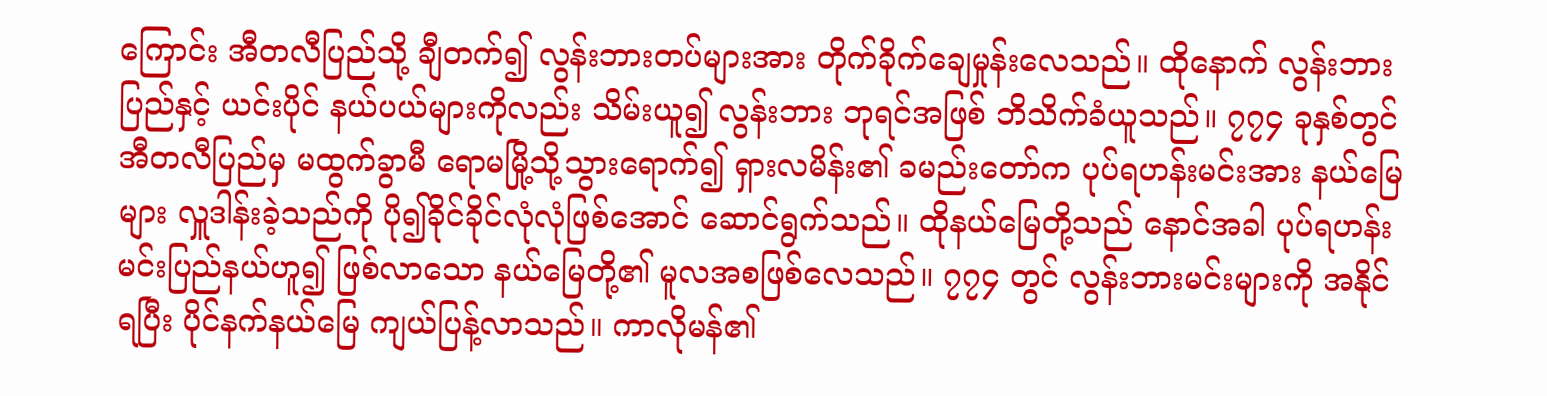ကြောင်း အီတလီပြည်သို့ ချီတက်၍ လွန်းဘားတပ်များအား တိုက်ခိုက်ချေမှုန်းလေသည်။ ထိုနောက် လွန်းဘားပြည်နှင့် ယင်းပိုင် နယ်ပယ်များကိုလည်း သိမ်းယူ၍ လွန်းဘား ဘုရင်အဖြစ် ဘိသိက်ခံယူသည်။ ၇၇၄ ခုနှစ်တွင် အီတလီပြည်မှ မထွက်ခွာမီ ရောမမြို့သို့သွားရောက်၍ ရှားလမိန်း၏ ခမည်းတော်က ပုပ်ရဟန်းမင်းအား နယ်မြေများ လှူဒါန်းခဲ့သည်ကို ပို၍ခိုင်ခိုင်လုံလုံဖြစ်အောင် ဆောင်ရွက်သည်။ ထိုနယ်မြေတို့သည် နောင်အခါ ပုပ်ရဟန်းမင်းပြည်နယ်ဟူ၍ ဖြစ်လာသော နယ်မြေတို့၏ မူလအစဖြစ်လေသည်။ ၇၇၄ တွင် လွန်းဘားမင်းများကို အနိုင်ရပြီး ပိုင်နက်နယ်မြေ ကျယ်ပြန့်လာသည်။ ကာလိုမန်၏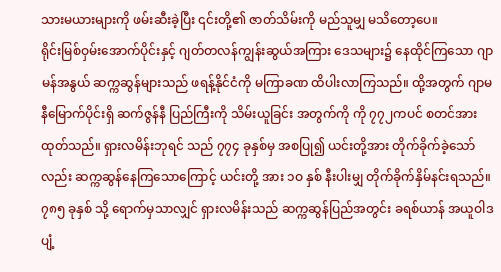သားမယားများကို ဖမ်းဆီးခဲ့ပြီး ၎င်းတို့၏ ဇာတ်သိမ်းကို မည်သူမျှ မသိတော့ပေ။
ရိုင်းမြစ်ဝှမ်းအောက်ပိုင်းနှင့် ဂျတ်တလန်ကျွန်းဆွယ်အကြား ဒေသများ၌ နေထိုင်ကြသော ဂျာမန်အနွယ် ဆက္ကဆွန်များသည် ဖရန့်နိုင်ငံကို မကြာခဏ ထိပါးလာကြသည်။ ထို့အတွက် ဂျာမနီမြောက်ပိုင်းရှိ ဆက်ဇွန်နီ ပြည်ကြီးကို သိမ်းယူခြင်း အတွက်ကို ကို ၇၇၂ကပင် စတင်အားထုတ်သည်။ ရှားလမိန်းဘုရင် သည် ၇၇၄ ခုနှစ်မှ အစပြု၍ ယင်းတို့အား တိုက်ခိုက်ခဲ့သော်လည်း ဆက္ကဆွန်နေကြသောကြောင့် ယင်းတို့ အား ၁ဝ နှစ် နီးပါးမျှ တိုက်ခိုက်နှိမ်နင်းရသည်။ ၇၈၅ ခုနှစ် သို့ ရောက်မှသာလျှင် ရှားလမိန်းသည် ဆက္ကဆွန်ပြည်အတွင်း ခရစ်ယာန် အယူဝါဒပျံ့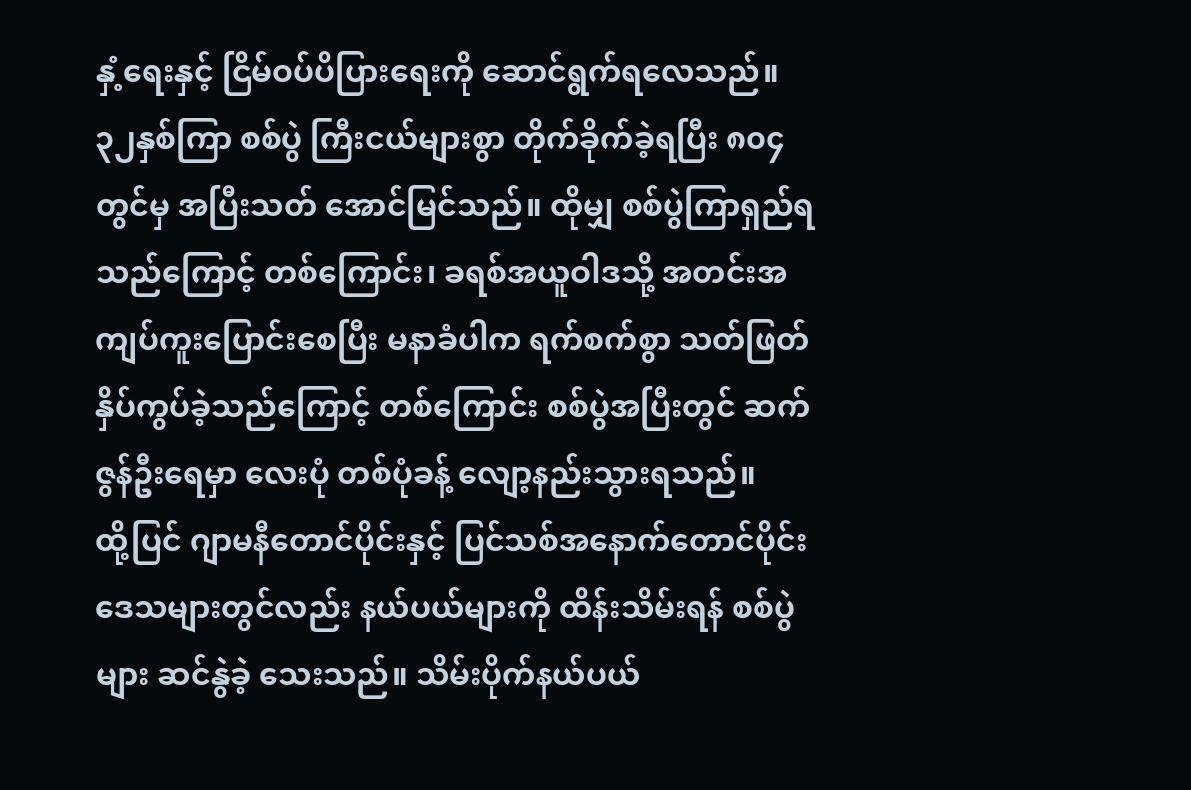နှံ့ရေးနှင့် ငြိမ်ဝပ်ပိပြားရေးကို ဆောင်ရွက်ရလေသည်။ ၃၂နှစ်ကြာ စစ်ပွဲ ကြီးငယ်များစွာ တိုက်ခိုက်ခဲ့ရပြီး ၈၀၄တွင်မှ အပြီးသတ် အောင်မြင်သည်။ ထိုမျှ စစ်ပွဲကြာရှည်ရသည်ကြောင့် တစ်ကြောင်း၊ ခရစ်အယူဝါဒသို့ အတင်းအကျပ်ကူးပြောင်းစေပြီး မနာခံပါက ရက်စက်စွာ သတ်ဖြတ် နှိပ်ကွပ်ခဲ့သည်ကြောင့် တစ်ကြောင်း စစ်ပွဲအပြီးတွင် ဆက်ဇွန်ဦးရေမှာ လေးပုံ တစ်ပုံခန့် လျော့နည်းသွားရသည်။
ထို့ပြင် ဂျာမနီတောင်ပိုင်းနှင့် ပြင်သစ်အနောက်တောင်ပိုင်းဒေသများတွင်လည်း နယ်ပယ်များကို ထိန်းသိမ်းရန် စစ်ပွဲများ ဆင်နွဲခဲ့ သေးသည်။ သိမ်းပိုက်နယ်ပယ်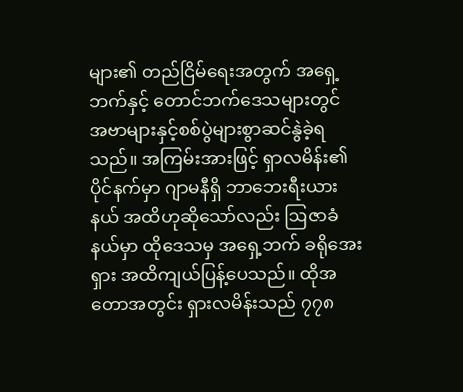များ၏ တည်ငြိမ်ရေးအတွက် အရှေ့ဘက်နှင့် တောင်ဘက်ဒေသများတွင် အဗာများနှင့်စစ်ပွဲများစွာဆင်နွဲခဲ့ရသည်။ အကြမ်းအားဖြင့် ရှာလမိန်း၏ ပိုင်နက်မှာ ဂျာမနီရှိ ဘာဘေးရီးယားနယ် အထိဟုဆိုသော်လည်း ဩဇာခံနယ်မှာ ထိုဒေသမှ အရှေ့ဘက် ခရိုအေးရှား အထိကျယ်ပြန့်ပေသည်။ ထိုအတောအတွင်း ရှားလမိန်းသည် ၇၇၈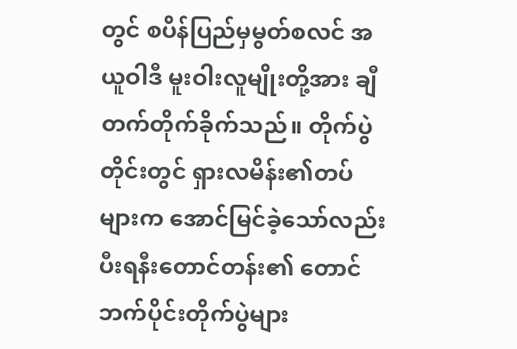တွင် စပိန်ပြည်မှမွတ်စလင် အယူဝါဒီ မူးဝါးလူမျိုးတို့အား ချီတက်တိုက်ခိုက်သည်။ တိုက်ပွဲ တိုင်းတွင် ရှားလမိန်း၏တပ်များက အောင်မြင်ခဲ့သော်လည်း ပီးရနီးတောင်တန်း၏ တောင်ဘက်ပိုင်းတိုက်ပွဲများ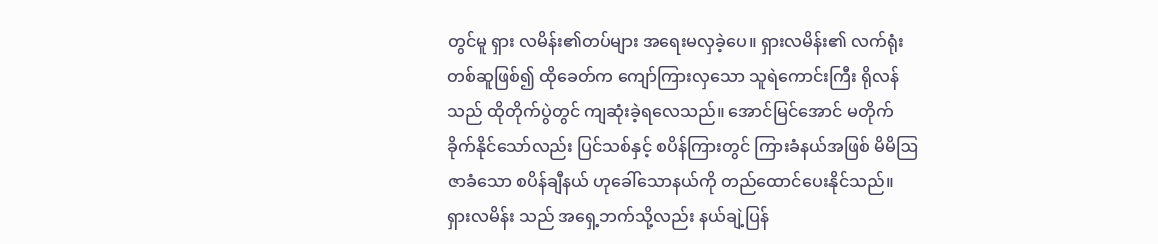တွင်မူ ရှား လမိန်း၏တပ်များ အရေးမလှခဲ့ပေ။ ရှားလမိန်း၏ လက်ရုံး တစ်ဆူဖြစ်၍ ထိုခေတ်က ကျော်ကြားလှသော သူရဲကောင်းကြီး ရိုလန်သည် ထိုတိုက်ပွဲတွင် ကျဆုံးခဲ့ရလေသည်။ အောင်မြင်အောင် မတိုက်ခိုက်နိုင်သော်လည်း ပြင်သစ်နှင့် စပိန်ကြားတွင် ကြားခံနယ်အဖြစ် မိမိဩဇာခံသော စပိန်ချီနယ် ဟုခေါ်သောနယ်ကို တည်ထောင်ပေးနိုင်သည်။
ရှားလမိန်း သည် အရှေ့ဘက်သို့လည်း နယ်ချဲ့ပြန်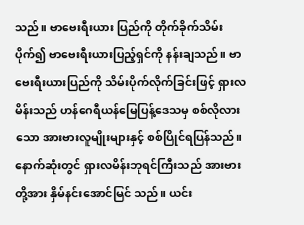သည်။ ဗာဗေးရီးယား ပြည်ကို တိုက်ခိုက်သိမ်းပိုက်၍ ဗာဗေးရီးယားပြည့်ရှင်ကို နန်းချသည်။ ဗာဗေးရီးယားပြည်ကို သိမ်းပိုက်လိုက်ခြင်းဖြင့် ရှားလမိန်းသည် ဟန်ဂေရီယန်မြေပြန့်ဒေသမှ စစ်လိုလားသော အားဗားလူမျိုးများနှင့် စစ်ပြိုင်ရပြန်သည်။ နောက်ဆုံးတွင် ရှားလမိန်းဘုရင်ကြီးသည် အားဗားတို့အား နှိမ်နင်းအောင်မြင် သည်။ ယင်း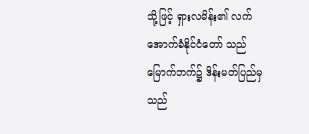သို့ဖြင့် ရှားလမိန်း၏ လက်အောက်ခံနိုင်ငံတော် သည် မြောက်ဘက်၌ ဒိန်းမတ်ပြည်မှသည်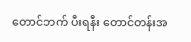တောင်ဘက် ပီးရနီး တောင်တန်းအ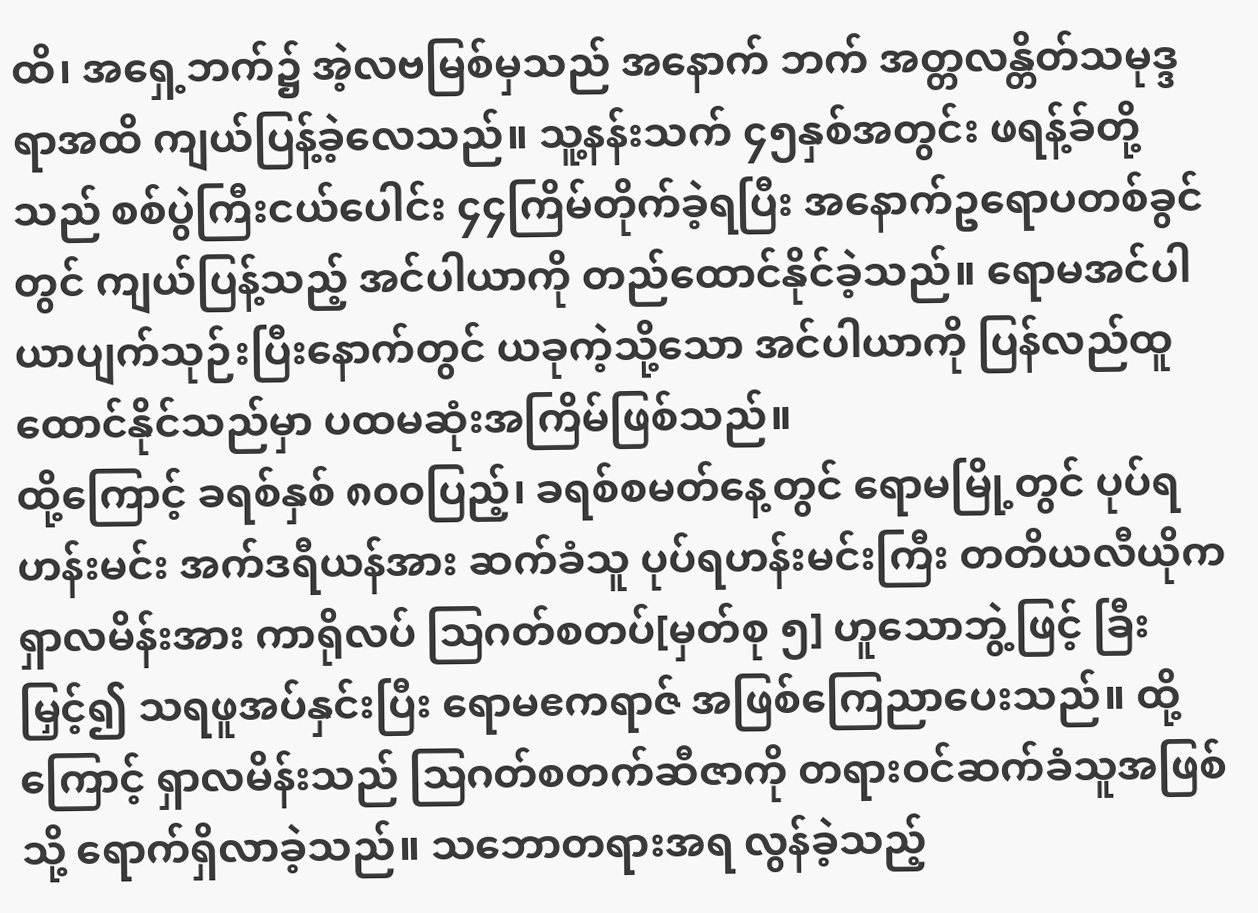ထိ၊ အရှေ့ဘက်၌ အဲ့လဗမြစ်မှသည် အနောက် ဘက် အတ္တလန္တိတ်သမုဒ္ဒရာအထိ ကျယ်ပြန့်ခဲ့လေသည်။ သူ့နန်းသက် ၄၅နှစ်အတွင်း ဖရန့်ခ်တို့သည် စစ်ပွဲကြီးငယ်ပေါင်း ၄၄ကြိမ်တိုက်ခဲ့ရပြီး အနောက်ဥရောပတစ်ခွင်တွင် ကျယ်ပြန့်သည့် အင်ပါယာကို တည်ထောင်နိုင်ခဲ့သည်။ ရောမအင်ပါယာပျက်သုဉ်းပြီးနောက်တွင် ယခုကဲ့သို့သော အင်ပါယာကို ပြန်လည်ထူထောင်နိုင်သည်မှာ ပထမဆုံးအကြိမ်ဖြစ်သည်။
ထို့ကြောင့် ခရစ်နှစ် ၈၀၀ပြည့်၊ ခရစ်စမတ်နေ့တွင် ရောမမြို့တွင် ပုပ်ရဟန်းမင်း အက်ဒရီယန်အား ဆက်ခံသူ ပုပ်ရဟန်းမင်းကြီး တတိယလီယိုက ရှာလမိန်းအား ကာရိုလပ် ဩဂတ်စတပ်[မှတ်စု ၅] ဟူသောဘွဲ့ဖြင့် ခြီးမြှင့်၍ သရဖူအပ်နှင်းပြီး ရောမဧကရာဇ် အဖြစ်ကြေညာပေးသည်။ ထို့ကြောင့် ရှာလမိန်းသည် ဩဂတ်စတက်ဆီဇာကို တရားဝင်ဆက်ခံသူအဖြစ်သို့ ရောက်ရှိလာခဲ့သည်။ သဘောတရားအရ လွန်ခဲ့သည့်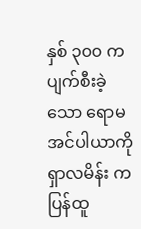နှစ် ၃၀၀ က ပျက်စီးခဲ့သော ရောမအင်ပါယာကို ရှာလမိန်း က ပြန်ထူ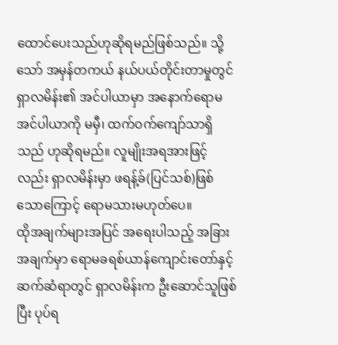ထောင်ပေးသည်ဟုဆိုရမည်ဖြစ်သည်။ သို့သော် အမှန်တကယ် နယ်ပယ်တိုင်းတာမှုတွင် ရှာလမိန်း၏ အင်ပါယာမှာ အနောက်ရောမအင်ပါယာကို မမှီ၊ ထက်ဝက်ကျော်သာရှိသည် ဟုဆိုရမည်။ လူမျိုးအရအားဖြင့်လည်း ရှာလမိန်းမှာ ဖရန့်ခ်(ပြင်သစ်)ဖြစ်သောကြောင့် ရောမသားမဟုတ်ပေ။
ထိုအချက်များအပြင် အရေးပါသည့် အခြားအချက်မှာ ရောမခရစ်ယာန်ကျောင်းတော်နှင့် ဆက်ဆံရာတွင် ရှာလမိန်းက ဦးဆောင်သူဖြစ်ပြီး ပုပ်ရ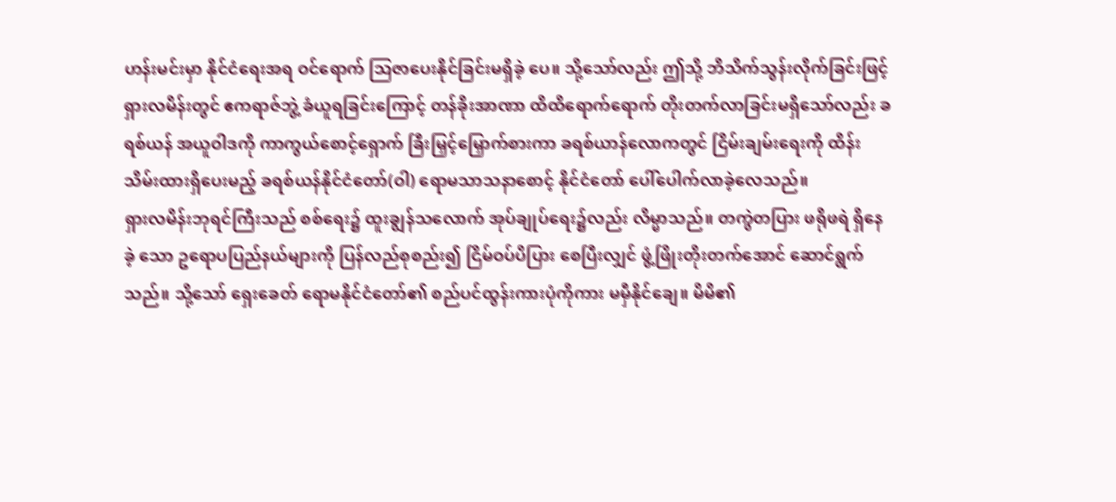ဟန်းမင်းမှာ နိုင်ငံရေးအရ ဝင်ရောက် ဩဇာပေးနိုင်ခြင်းမရှိခဲ့ ပေ။ သို့သော်လည်း ဤသို့ ဘိသိက်သွန်းလိုက်ခြင်းဖြင့် ရှားလမိန်းတွင် ဧကရာဇ်ဘွဲ့ ခံယူရခြင်းကြောင့် တန်ခိုးအာဏာ ထိထိရောက်ရောက် တိုးတက်လာခြင်းမရှိသော်လည်း ခရစ်ယန် အယူဝါဒကို ကာကွယ်စောင့်ရှောက် ခြီးမြှင့်မြှောက်စားကာ ခရစ်ယာန်လောကတွင် ငြိမ်းချမ်းရေးကို ထိန်းသိမ်းထားရှိပေးမည့် ခရစ်ယန်နိုင်ငံတော်(ဝါ) ရောမသာသနာစောင့် နိုင်ငံတော် ပေါ်ပေါက်လာခဲ့လေသည်။
ရှားလမိန်းဘုရင်ကြီးသည် စစ်ရေး၌ ထူးချွန်သလောက် အုပ်ချုပ်ရေး၌လည်း လိမ္မာသည်။ တကွဲတပြား ဖရိုဖရဲ ရှိနေခဲ့ သော ဥရောပပြည်နယ်များကို ပြန်လည်စုစည်း၍ ငြိမ်ဝပ်ပိပြား စေပြီးလျှင် ဖွံ့ဖြိုးတိုးတက်အောင် ဆောင်ရွက်သည်။ သို့သော် ရှေးခေတ် ရောမနိုင်ငံတော်၏ စည်ပင်ထွန်းကားပုံကိုကား မမှီနိုင်ချေ။ မိမိ၏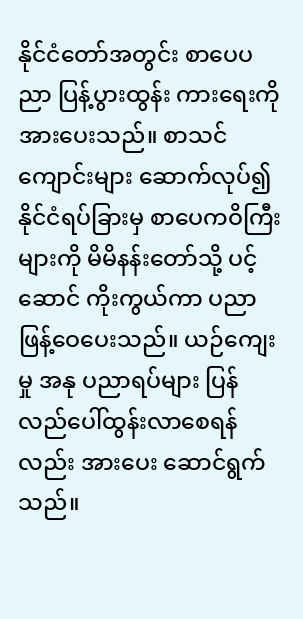နိုင်ငံတော်အတွင်း စာပေပညာ ပြန့်ပွားထွန်း ကားရေးကို အားပေးသည်။ စာသင်ကျောင်းများ ဆောက်လုပ်၍ နိုင်ငံရပ်ခြားမှ စာပေကဝိကြီးများကို မိမိနန်းတော်သို့ ပင့် ဆောင် ကိုးကွယ်ကာ ပညာဖြန့်ဝေပေးသည်။ ယဉ်ကျေးမှု အနု ပညာရပ်များ ပြန်လည်ပေါ်ထွန်းလာစေရန်လည်း အားပေး ဆောင်ရွက်သည်။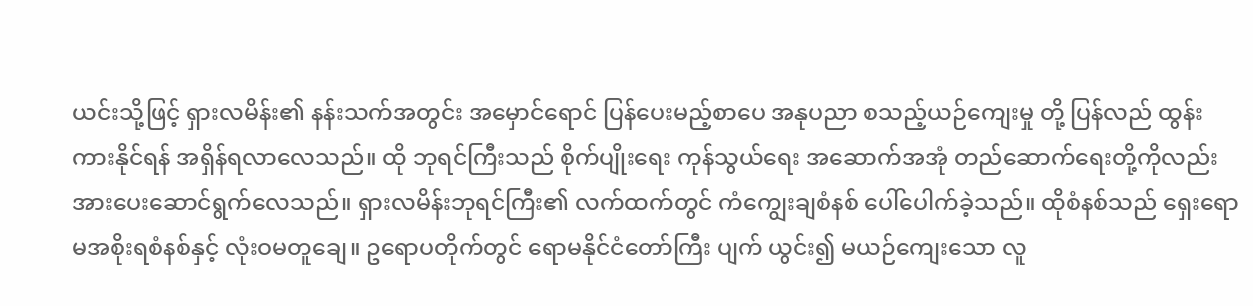ယင်းသို့ဖြင့် ရှားလမိန်း၏ နန်းသက်အတွင်း အမှောင်ရောင် ပြန်ပေးမည့်စာပေ အနုပညာ စသည့်ယဉ်ကျေးမှု တို့ ပြန်လည် ထွန်းကားနိုင်ရန် အရှိန်ရလာလေသည်။ ထို ဘုရင်ကြီးသည် စိုက်ပျိုးရေး ကုန်သွယ်ရေး အဆောက်အအုံ တည်ဆောက်ရေးတို့ကိုလည်း အားပေးဆောင်ရွက်လေသည်။ ရှားလမိန်းဘုရင်ကြီး၏ လက်ထက်တွင် ကံကျွေးချစံနစ် ပေါ်ပေါက်ခဲ့သည်။ ထိုစံနစ်သည် ရှေးရောမအစိုးရစံနစ်နှင့် လုံးဝမတူချေ။ ဥရောပတိုက်တွင် ရောမနိုင်ငံတော်ကြီး ပျက် ယွင်း၍ မယဉ်ကျေးသော လူ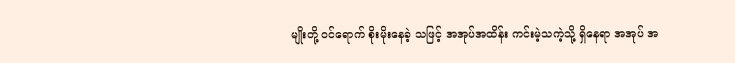မျိုးတို့ ဝင်ရောက် စိုးမိုးနေခဲ့ သဖြင့် အအုပ်အထိန်း ကင်းမဲ့သကဲ့သို့ ရှိနေရာ အအုပ် အ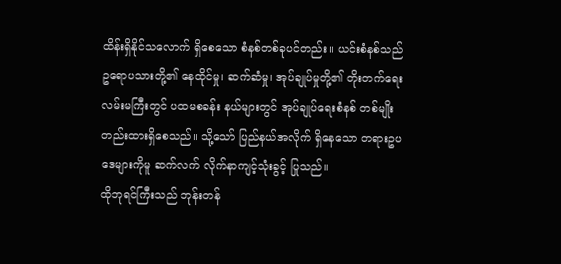ထိန်းရှိနိုင်သလောက် ရှိစေသော စံနစ်တစ်ခုပင်တည်း။ ယင်းစံနစ်သည် ဥရောပသားတို့၏ နေထိုင်မှု၊ ဆက်ဆံမှု၊ အုပ်ချုပ်မှုတို့၏ တိုးတက်ရေး လမ်းမကြီးတွင် ပထမစခန်း နယ်များတွင် အုပ်ချုပ်ရေးစံနစ် တစ်မျိုးတည်းထားရှိစေသည်။ သို့သော် ပြည်နယ်အလိုက် ရှိနေသော တရားဥပဒေများကိုမူ ဆက်လက် လိုက်နာကျင့်သုံးခွင့် ပြုသည်။
ထိုဘုရင်ကြီးသည် ဘုန်းတန်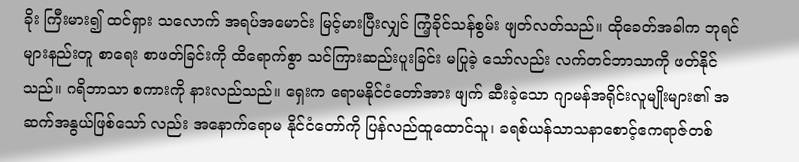ခိုး ကြီးမား၍ ထင်ရှား သလောက် အရပ်အမောင်း မြင့်မားပြီးလျှင် ကြံ့ခိုင်သန်စွမ်း ဖျတ်လတ်သည်။ ထိုခေတ်အခါက ဘုရင်များနည်းတူ စာရေး စာဖတ်ခြင်းကို ထိရောက်စွာ သင်ကြားဆည်းပူးခြင်း မပြုခဲ့ သော်လည်း လက်တင်ဘာသာကို ဖတ်နိုင်သည်။ ဂရိဘာသာ စကားကို နားလည်သည်။ ရှေးက ရောမနိုင်ငံတော်အား ဖျက် ဆီးခဲ့သော ဂျာမန်အရိုင်းလူမျိုးများ၏ အဆက်အနွယ်ဖြစ်သော် လည်း အနောက်ရောမ နိုင်ငံတော်ကို ပြန်လည်ထူထောင်သူ၊ ခရစ်ယန်သာသနာစောင့်ဧကရာဇ်တစ်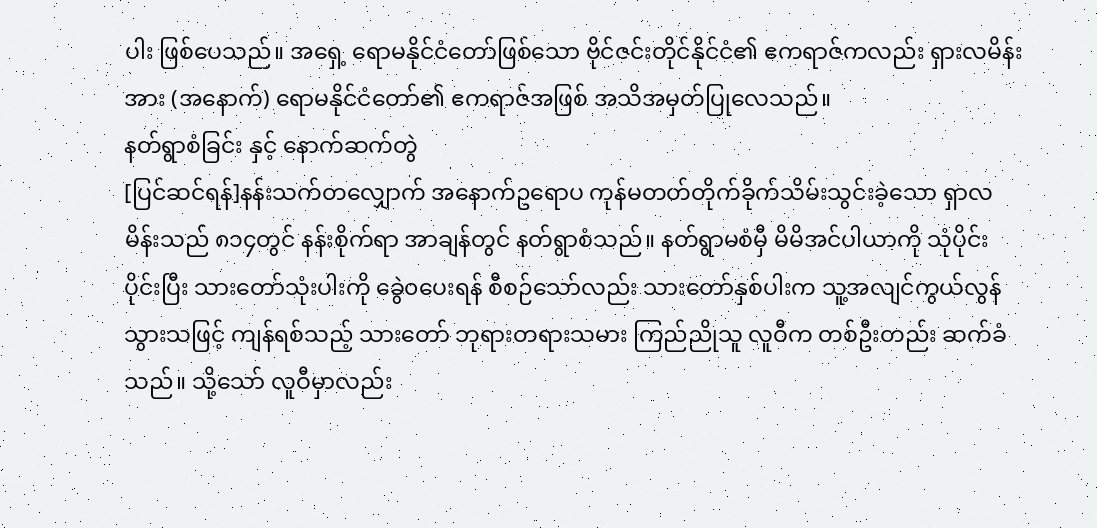ပါး ဖြစ်ပေသည်။ အရှေ့ ရောမနိုင်ငံတော်ဖြစ်သော ဗိုင်ဇင်းတိုင်နိုင်ငံ၏ ဧကရာဇ်ကလည်း ရှားလမိန်းအား (အနောက်) ရောမနိုင်ငံတော်၏ ဧကရာဇ်အဖြစ် အသိအမှတ်ပြုလေသည်။
နတ်ရွာစံခြင်း နှင့် နောက်ဆက်တွဲ
[ပြင်ဆင်ရန်]နန်းသက်တလျှောက် အနောက်ဥရောပ ကုန်မတတ်တိုက်ခိုက်သိမ်းသွင်းခဲ့သော ရှာလမိန်းသည် ၈၁၄တွင် နန်းစိုက်ရာ အာချန်တွင် နတ်ရွာစံသည်။ နတ်ရွာမစံမှီ မိမိအင်ပါယာကို သုံပိုင်းပိုင်းပြီး သားတော်သုံးပါးကို ခွေဲ၀ပေးရန် စီစဉ်သော်လည်း သားတော်နှစ်ပါးက သူ့အလျင်ကွယ်လွန်သွားသဖြင့် ကျန်ရစ်သည့် သားတော် ဘုရားတရားသမား ကြည်ညိုသူ လူဝီက တစ်ဦးတည်း ဆက်ခံသည်။ သို့သော် လူဝီမှာလည်း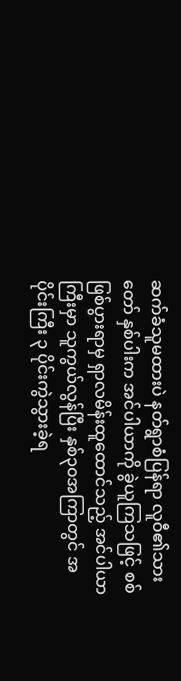ဆက်ခံသူမထားပဲ နတ်ရွာစံပြန်ရာ လူဝီ၏သားတော် နှစ်ပါးက အင်ပါယာကို ခွဲယူကြသဖြင့် စစ်ဖြစ်ပွားရာမှ ရှာလမိန်းထူထောင်သည့် အင်ပါယာကြီးမှာ သူကွယ်လွန်ပြီး နှစ်၃၀အကြာတွင် အပိုင်းကြီး ၃ ပိုင်းကွဲသွားခဲ့ရ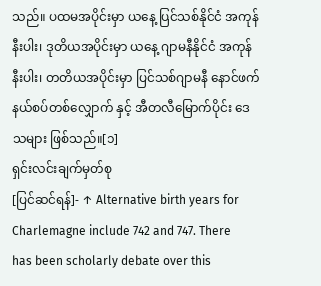သည်။ ပထမအပိုင်းမှာ ယနေ့ ပြင်သစ်နိုင်ငံ အကုန်နီးပါး၊ ဒုတိယအပိုင်းမှာ ယနေ့ ဂျာမနီနိုင်ငံ အကုန်နီးပါး၊ တတိယအပိုင်းမှာ ပြင်သစ်ဂျာမနီ နောင်ဖက်နယ်စပ်တစ်လျှောက် နှင့် အီတလီမြောက်ပိုင်း ဒေသများ ဖြစ်သည်။[၁]
ရှင်းလင်းချက်မှတ်စု
[ပြင်ဆင်ရန်]- ↑ Alternative birth years for Charlemagne include 742 and 747. There has been scholarly debate over this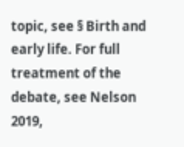topic, see § Birth and early life. For full treatment of the debate, see Nelson 2019,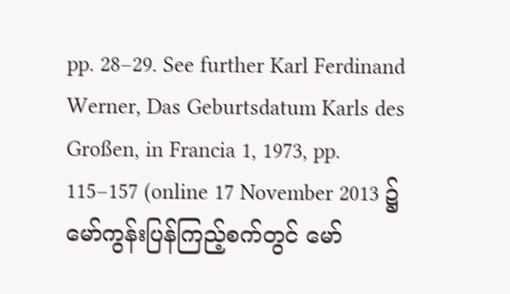pp. 28–29. See further Karl Ferdinand Werner, Das Geburtsdatum Karls des Großen, in Francia 1, 1973, pp. 115–157 (online 17 November 2013 ၌ မော်ကွန်းပြန်ကြည့်စက်တွင် မော်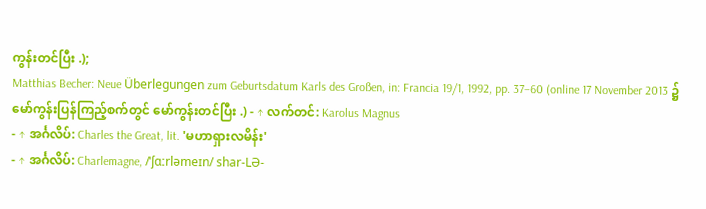ကွန်းတင်ပြီး .);
Matthias Becher: Neue Überlegungen zum Geburtsdatum Karls des Großen, in: Francia 19/1, 1992, pp. 37–60 (online 17 November 2013 ၌ မော်ကွန်းပြန်ကြည့်စက်တွင် မော်ကွန်းတင်ပြီး .) - ↑ လက်တင်: Karolus Magnus
- ↑ အင်္ဂလိပ်: Charles the Great, lit. 'မဟာရှားလမိန်း'
- ↑ အင်္ဂလိပ်: Charlemagne, /ˈʃɑːrləmeɪn/ shar-LƏ-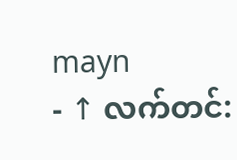mayn
- ↑ လက်တင်: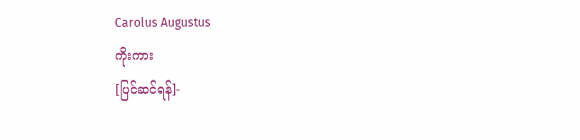Carolus Augustus
ကိုးကား
[ပြင်ဆင်ရန်]-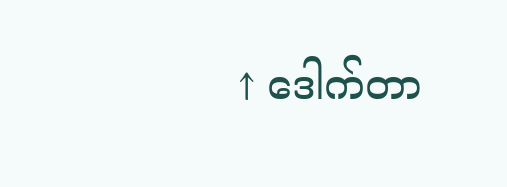↑ ဒေါက်တာ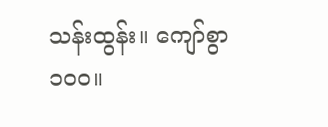သန်းထွန်း။ ကျော်စွာ ၁၀၀။